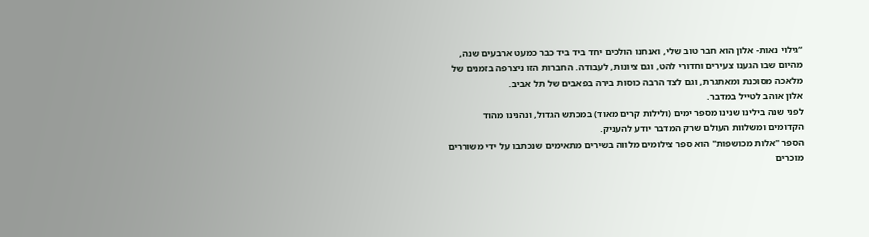“גילוי נאות- אלון הוא חבר טוב שלי, ואנחנו הולכים יחד ביד ביד כבר כמעט ארבעים שנה, מהיום שבו הגענו צעירים וחדורי להט, וגם ציונות, לעבודה. החברות הזו ניצרפה בזמנים של מלאכה מסוכנת ומאתגרת, וגם לצד הרבה כוסות בירה בפאבים של תל אביב.
אלון אוהב לטייל במדבר.
לפני שנה בילינו שנינו מספר ימים (ולילות קרים מאוד) במכתש הגדול, ונהנינו מהוד הקדומים ומשלוות העולם שרק המדבר יודע להעניק.
הספר "אלות מכושפות" הוא ספר צילומים מלווה בשירים מתאימים שנכתבו על ידי משוררים מוכרים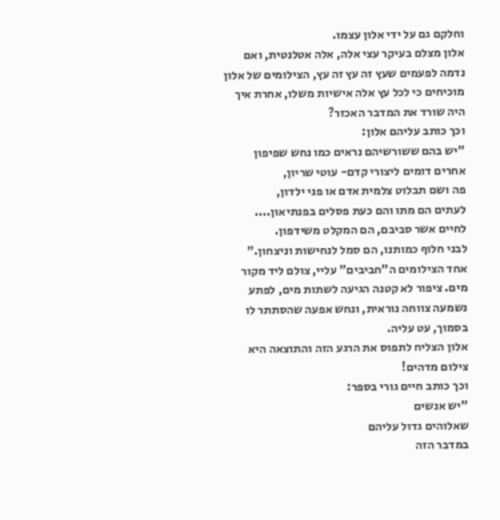וחלקם גם על ידי אלון עצמו.
אלון מצלם בעיקר עצי אלה, אלה אטלנטית, ואם נדמה לפעמים שעץ זה עץ זה עץ, הצילומים של אלון מוכיחים כי לכל עץ אלה אישיות משלו, אחרת איך היה שורד את המדבר האכזר?
וכך כותב עליהם אלון:
"יש בהם ששורשיהם נראים כמו נחש שפיפון
אחרים דומים ליצורי קדם- עוטי שריון,
פה ושם תבלוט צלמית אדם או פני ילדון,
לעתים הם מתו והם כעת פסלים בפנתיאון....
לחיים אשר סביבם, הם המקלט משידפון.
לבני חלוף כמותנו, הם סמל לנחישות וניצחון."
אחד הצילומים ה"חביבים" עליי, צולם ליד מקור מים. ציפור לא קטנה הגיעה לשתות מים, לפתע נשמעה צווחה נוראית, ונחש אפעה שהסתתר לו בסמוך, עט עליה.
אלון הצליח לתפוס את הרגע הזה והתוצאה היא צילום מדהים!
וכך כותב חיים גורי בספר:
"יש אנשים
שאלוהים גדול עליהם
במדבר הזה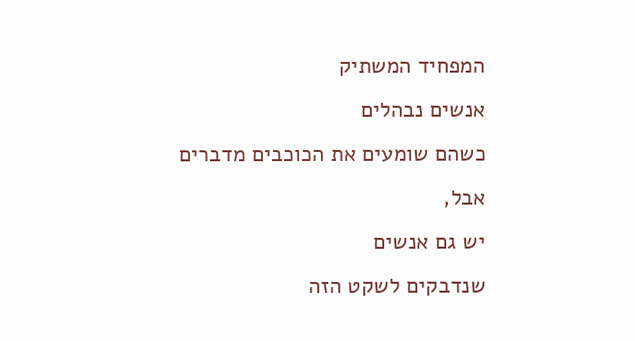המפחיד המשתיק
אנשים נבהלים
כשהם שומעים את הכוכבים מדברים
אבל,
יש גם אנשים
שנדבקים לשקט הזה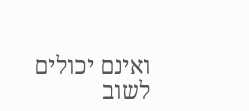ואינם יכולים לשוב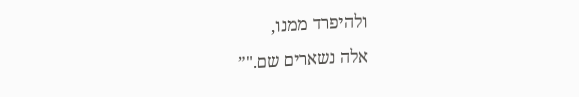ולהיפרד ממנו,
אלה נשארים שם."”